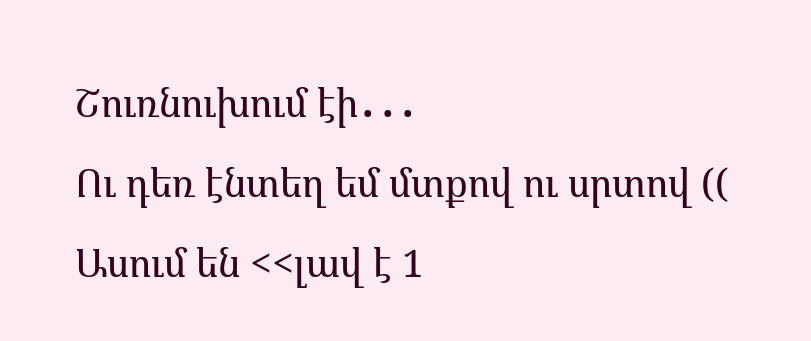Շուռնուխում էի․․․
Ու դեռ էնտեղ եմ մտքով ու սրտով ((
Ասում են <<լավ է 1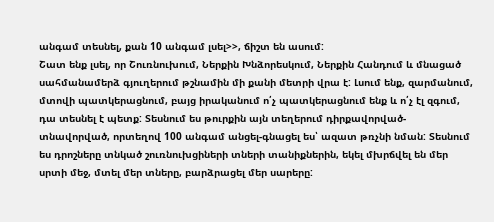անգամ տեսնել, քան 10 անգամ լսել>>, ճիշտ են ասում:
Շատ ենք լսել, որ Շուռնուխում, Ներքին Խնձորեսկում, Ներքին Հանդում և մնացած սահմանամերձ գյուղերում թշնամին մի քանի մետրի վրա է: Լսում ենք, զարմանում, մտովի պատկերացնում, բայց իրականում ո՛չ պատկերացնում ենք և ո՛չ էլ զգում, դա տեսնել է պետք: Տեսնում ես թուրքին այն տեղերում դիրքավորված-տնավորված, որտեղով 100 անգամ անցել-գնացել ես՝ ազատ թռչնի նման: Տեսնում ես դրոշները տնկած շուռնուխցիների տների տանիքներին, եկել մխրճվել են մեր սրտի մեջ, մտել մեր տները, բարձրացել մեր սարերը: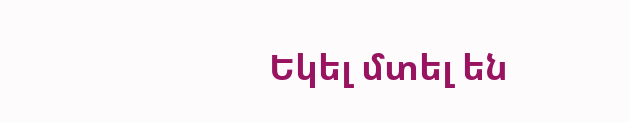Եկել մտել են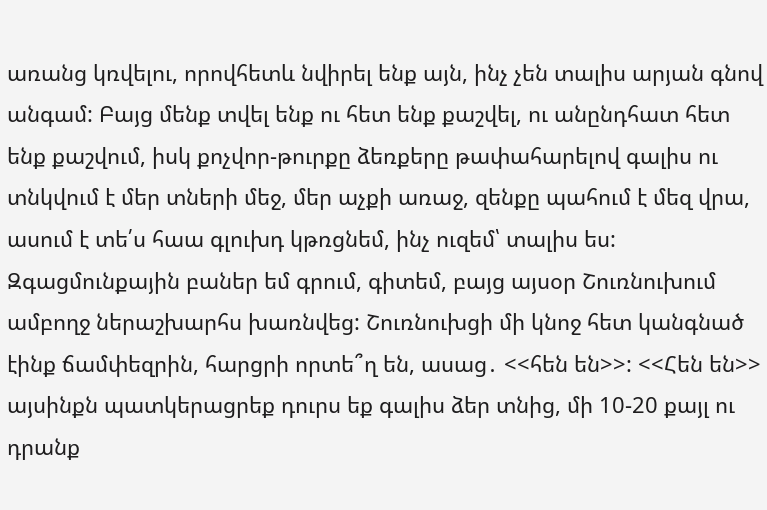առանց կռվելու, որովհետև նվիրել ենք այն, ինչ չեն տալիս արյան գնով անգամ: Բայց մենք տվել ենք ու հետ ենք քաշվել, ու անընդհատ հետ ենք քաշվում, իսկ քոչվոր-թուրքը ձեռքերը թափահարելով գալիս ու տնկվում է մեր տների մեջ, մեր աչքի առաջ, զենքը պահում է մեզ վրա, ասում է տե՛ս հաա գլուխդ կթռցնեմ, ինչ ուզեմ՝ տալիս ես:
Զգացմունքային բաներ եմ գրում, գիտեմ, բայց այսօր Շուռնուխում ամբողջ ներաշխարհս խառնվեց: Շուռնուխցի մի կնոջ հետ կանգնած էինք ճամփեզրին, հարցրի որտե՞ղ են, ասաց․ <<հեն են>>: <<Հեն են>> այսինքն պատկերացրեք դուրս եք գալիս ձեր տնից, մի 10-20 քայլ ու դրանք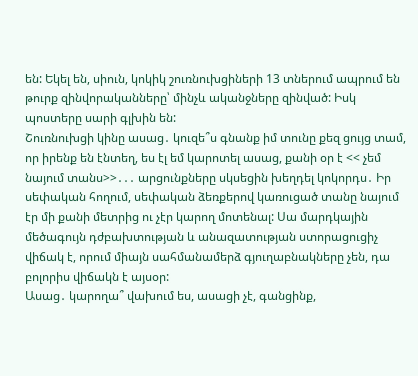են: Եկել են, սիուն, կոկիկ շուռնուխցիների 13 տներում ապրում են թուրք զինվորականները՝ մինչև ականջները զինված: Իսկ պոստերը սարի գլխին են:
Շուռնուխցի կինը ասաց․ կուզե՞ս գնանք իմ տունը քեզ ցույց տամ, որ իրենք են էնտեղ, ես էլ եմ կարոտել ասաց, քանի օր է << չեմ նայում տանս>>․․․ արցունքները սկսեցին խեղդել կոկորդս․ Իր սեփական հողում, սեփական ձեռքերով կառուցած տանը նայում էր մի քանի մետրից ու չէր կարող մոտենալ: Սա մարդկային մեծագույն դժբախտության և անազատության ստորացուցիչ վիճակ է, որում միայն սահմանամերձ գյուղաբնակները չեն, դա բոլորիս վիճակն է այսօր:
Ասաց․ կարողա՞ վախում ես, ասացի չէ, գանցինք,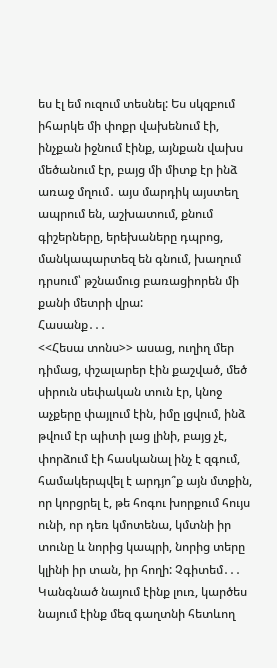ես էլ եմ ուզում տեսնել: Ես սկզբում իհարկե մի փոքր վախենում էի, ինչքան իջնում էինք, այնքան վախս մեծանում էր, բայց մի միտք էր ինձ առաջ մղում․ այս մարդիկ այստեղ ապրում են, աշխատում, քնում գիշերները, երեխաները դպրոց, մանկապարտեզ են գնում, խաղում դրսում՝ թշնամուց բառացիորեն մի քանի մետրի վրա:
Հասանք․․․
<<Հեսա տոնս>> ասաց, ուղիղ մեր դիմաց, փշալարեր էին քաշված, մեծ սիրուն սեփական տուն էր, կնոջ աչքերը փայլում էին, իմը լցվում, ինձ թվում էր պիտի լաց լինի, բայց չէ, փորձում էի հասկանալ ինչ է զգում, համակերպվել է արդյո՞ք այն մտքին, որ կորցրել է, թե հոգու խորքում հույս ունի, որ դեռ կմոտենա, կմտնի իր տունը և նորից կապրի, նորից տերը կլինի իր տան, իր հողի: Չգիտեմ․․․
Կանգնած նայում էինք լուռ, կարծես նայում էինք մեզ գաղտնի հետևող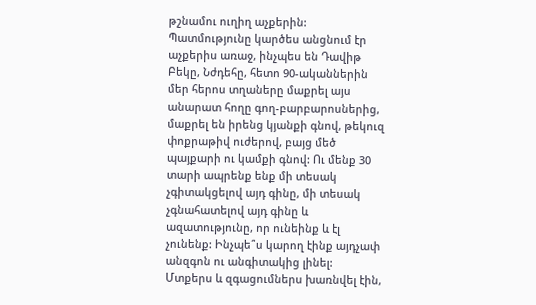թշնամու ուղիղ աչքերին: Պատմությունը կարծես անցնում էր աչքերիս առաջ, ինչպես են Դավիթ Բեկը, Նժդեհը, հետո 90-ականներին մեր հերոս տղաները մաքրել այս անարատ հողը գող-բարբարոսներից, մաքրել են իրենց կյանքի գնով, թեկուզ փոքրաթիվ ուժերով, բայց մեծ պայքարի ու կամքի գնով: Ու մենք 30 տարի ապրենք ենք մի տեսակ չգիտակցելով այդ գինը, մի տեսակ չգնահատելով այդ գինը և ազատությունը, որ ունեինք և էլ չունենք: Ինչպե՞ս կարող էինք այդչափ անզգոն ու անգիտակից լինել:
Մտքերս և զգացումներս խառնվել էին,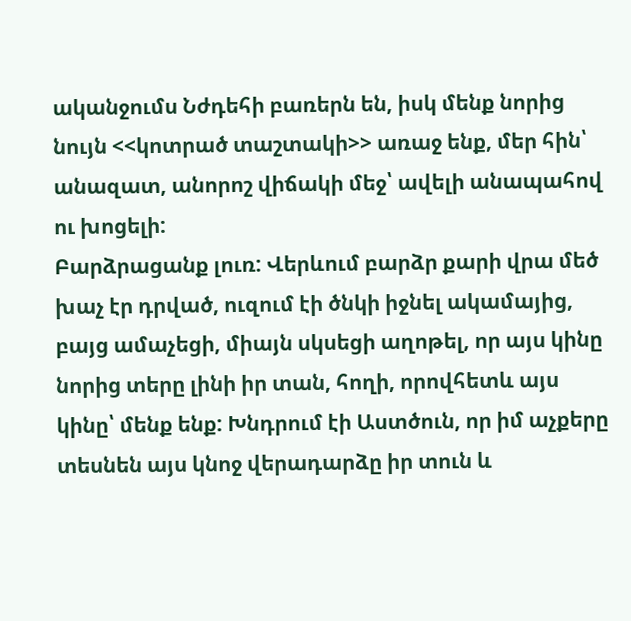ականջումս Նժդեհի բառերն են, իսկ մենք նորից նույն <<կոտրած տաշտակի>> առաջ ենք, մեր հին՝ անազատ, անորոշ վիճակի մեջ՝ ավելի անապահով ու խոցելի:
Բարձրացանք լուռ: Վերևում բարձր քարի վրա մեծ խաչ էր դրված, ուզում էի ծնկի իջնել ակամայից, բայց ամաչեցի, միայն սկսեցի աղոթել, որ այս կինը նորից տերը լինի իր տան, հողի, որովհետև այս կինը՝ մենք ենք: Խնդրում էի Աստծուն, որ իմ աչքերը տեսնեն այս կնոջ վերադարձը իր տուն և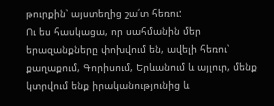թուրքին՝ այստեղից շա՛տ հեռու:
Ու ես հասկացա, որ սահմանին մեր երազանքները փոխվում են, ավելի հեռու՝ քաղաքում, Գորիսում, Երևանում և այլուր, մենք կտրվում ենք իրականությունից և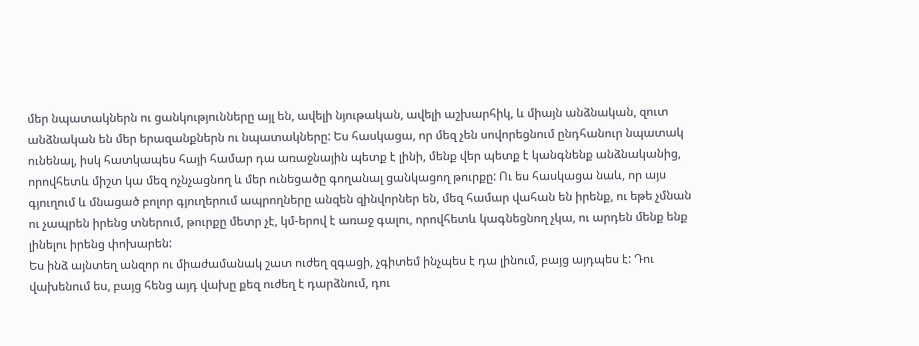մեր նպատակներն ու ցանկությունները այլ են, ավելի նյութական, ավելի աշխարհիկ, և միայն անձնական, զուտ անձնական են մեր երազանքներն ու նպատակները: Ես հասկացա, որ մեզ չեն սովորեցնում ընդհանուր նպատակ ունենալ, իսկ հատկապես հայի համար դա առաջնային պետք է լինի, մենք վեր պետք է կանգնենք անձնականից, որովհետև միշտ կա մեզ ոչնչացնող և մեր ունեցածը գողանալ ցանկացող թուրքը: Ու ես հասկացա նաև, որ այս գյուղում և մնացած բոլոր գյուղերում ապրողները անզեն զինվորներ են, մեզ համար վահան են իրենք, ու եթե չմնան ու չապրեն իրենց տներում, թուրքը մետր չէ, կմ-երով է առաջ գալու, որովհետև կագնեցնող չկա, ու արդեն մենք ենք լինելու իրենց փոխարեն:
Ես ինձ այնտեղ անզոր ու միաժամանակ շատ ուժեղ զգացի, չգիտեմ ինչպես է դա լինում, բայց այդպես է: Դու վախենում ես, բայց հենց այդ վախը քեզ ուժեղ է դարձնում, դու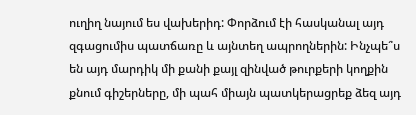ուղիղ նայում ես վախերիդ: Փորձում էի հասկանալ այդ զգացումիս պատճառը և այնտեղ ապրողներին: Ինչպե՞ս են այդ մարդիկ մի քանի քայլ զինված թուրքերի կողքին քնում գիշերները, մի պահ միայն պատկերացրեք ձեզ այդ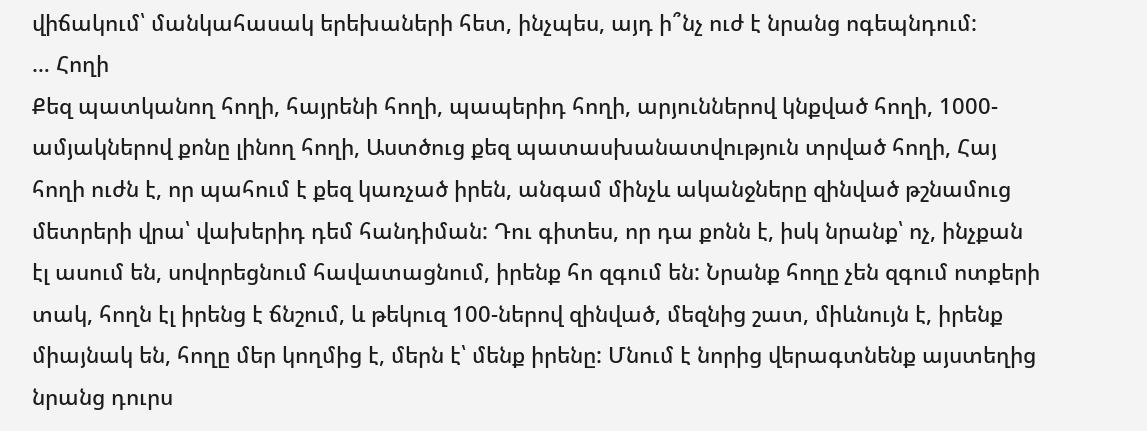վիճակում՝ մանկահասակ երեխաների հետ, ինչպես, այդ ի՞նչ ուժ է նրանց ոգեպնդում:
… Հողի
Քեզ պատկանող հողի, հայրենի հողի, պապերիդ հողի, արյուններով կնքված հողի, 1000-ամյակներով քոնը լինող հողի, Աստծուց քեզ պատասխանատվություն տրված հողի, Հայ հողի ուժն է, որ պահում է քեզ կառչած իրեն, անգամ մինչև ականջները զինված թշնամուց մետրերի վրա՝ վախերիդ դեմ հանդիման: Դու գիտես, որ դա քոնն է, իսկ նրանք՝ ոչ, ինչքան էլ ասում են, սովորեցնում հավատացնում, իրենք հո զգում են: Նրանք հողը չեն զգում ոտքերի տակ, հողն էլ իրենց է ճնշում, և թեկուզ 100-ներով զինված, մեզնից շատ, միևնույն է, իրենք միայնակ են, հողը մեր կողմից է, մերն է՝ մենք իրենը: Մնում է նորից վերագտնենք այստեղից նրանց դուրս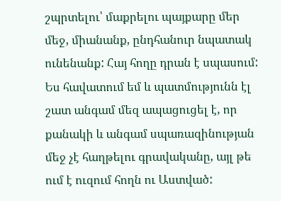շպրտելու՝ մաքրելու պայքարը մեր մեջ, միանանք, ընդհանուր նպատակ ունենանք: Հայ հողը դրան է սպասում:
Ես հավատում եմ և պատմությունն էլ շատ անգամ մեզ ապացուցել է, որ քանակի և անգամ սպառազինության մեջ չէ հաղթելու գրավականը, այլ թե ում է ուզում հողն ու Աստված: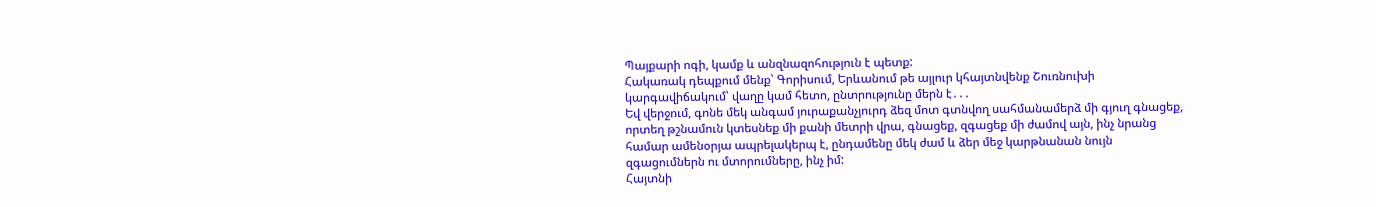Պայքարի ոգի, կամք և անզնազոհություն է պետք:
Հակառակ դեպքում մենք՝ Գորիսում, Երևանում թե այլուր կհայտնվենք Շուռնուխի կարգավիճակում՝ վաղը կամ հետո, ընտրությունը մերն է․․․
Եվ վերջում, գոնե մեկ անգամ յուրաքանչյուրդ ձեզ մոտ գտնվող սահմանամերձ մի գյուղ գնացեք, որտեղ թշնամուն կտեսնեք մի քանի մետրի վրա, գնացեք, զգացեք մի ժամով այն, ինչ նրանց համար ամենօրյա ապրելակերպ է, ընդամենը մեկ ժամ և ձեր մեջ կարթնանան նույն զգացումներն ու մտորումները, ինչ իմ:
Հայտնի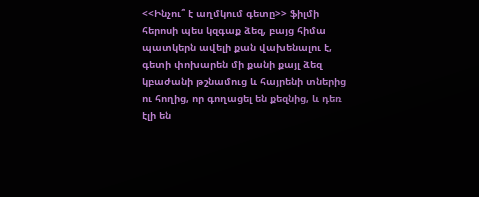<<Ինչու՞ է աղմկում գետը>> ֆիլմի հերոսի պես կզգաք ձեզ, բայց հիմա պատկերն ավելի քան վախենալու է, գետի փոխարեն մի քանի քայլ ձեզ կբաժանի թշնամուց և հայրենի տներից ու հողից, որ գողացել են քեզնից, և դեռ էլի են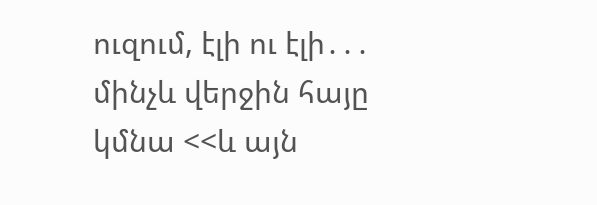ուզում, էլի ու էլի․․․ մինչև վերջին հայը կմնա <<և այն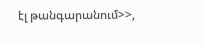էլ թանգարանում>>,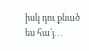իսկ դու քնած ես հա՛յ․․․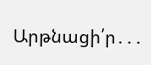Արթնացի՛ր․․․